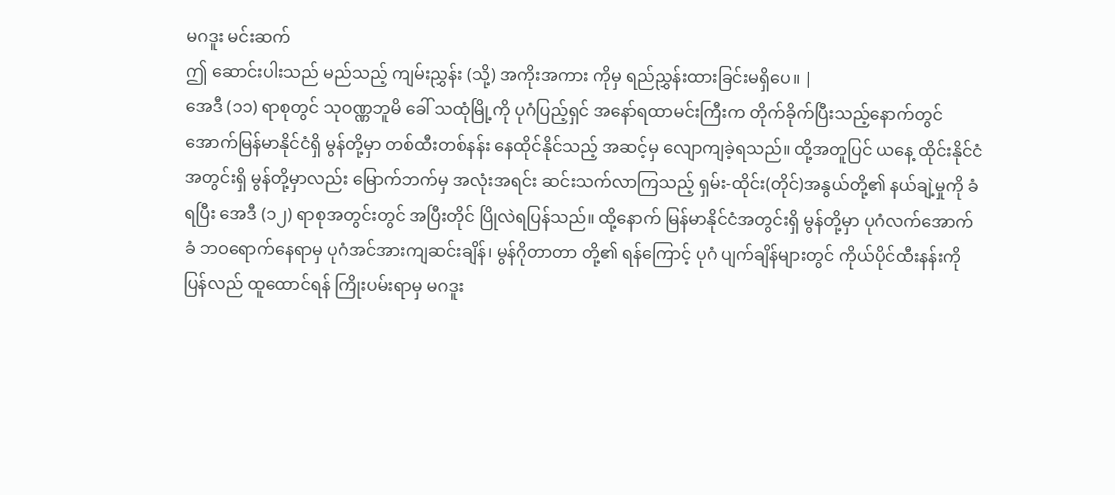မဂဒူး မင်းဆက်
ဤ ဆောင်းပါးသည် မည်သည့် ကျမ်းညွှန်း (သို့) အကိုးအကား ကိုမှ ရည်ညွှန်းထားခြင်းမရှိပေ။ |
အေဒီ (၁၁) ရာစုတွင် သုဝဏ္ဏဘူမိ ခေါ် သထုံမြို့ကို ပုဂံပြည့်ရှင် အနော်ရထာမင်းကြီးက တိုက်ခိုက်ပြီးသည့်နောက်တွင် အောက်မြန်မာနိုင်ငံရှိ မွန်တို့မှာ တစ်ထီးတစ်နန်း နေထိုင်နိုင်သည့် အဆင့်မှ လျောကျခဲ့ရသည်။ ထို့အတူပြင် ယနေ့ ထိုင်းနိုင်ငံအတွင်းရှိ မွန်တို့မှာလည်း မြောက်ဘက်မှ အလုံးအရင်း ဆင်းသက်လာကြသည့် ရှမ်း-ထိုင်း(တိုင်)အနွယ်တို့၏ နယ်ချဲ့မှုကို ခံရပြီး အေဒီ (၁၂) ရာစုအတွင်းတွင် အပြီးတိုင် ပြိုလဲရပြန်သည်။ ထို့နောက် မြန်မာနိုင်ငံအတွင်းရှိ မွန်တို့မှာ ပုဂံလက်အောက်ခံ ဘဝရောက်နေရာမှ ပုဂံအင်အားကျဆင်းချိန်၊ မွန်ဂိုတာတာ တို့၏ ရန်ကြောင့် ပုဂံ ပျက်ချိန်များတွင် ကိုယ်ပိုင်ထီးနန်းကို ပြန်လည် ထူထောင်ရန် ကြိုးပမ်းရာမှ မဂဒူး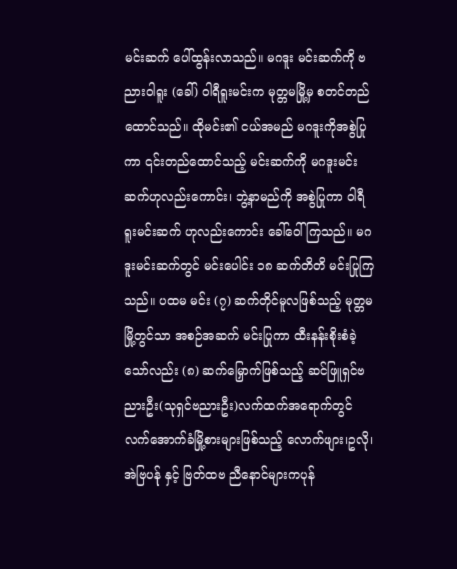မင်းဆက် ပေါ်ထွန်းလာသည်။ မဂဒူး မင်းဆက်ကို ဗညားဝါရူး (ခေါ်) ဝါရီရူးမင်းက မုတ္တမမြို့မှ စတင်တည်ထောင်သည်။ ထိုမင်း၏ ငယ်အမည် မဂဒူးကိုအစွဲပြုကာ ၎င်းတည်ထောင်သည့် မင်းဆက်ကို မဂဒူးမင်းဆက်ဟုလည်းကောင်း၊ ဘွဲ့နာမည်ကို အစွဲပြုကာ ဝါရီရူးမင်းဆက် ဟုလည်းကောင်း ခေါ်ဝေါ်ကြသည်။ မဂဒူးမင်းဆက်တွင် မင်းပေါင်း ၁၈ ဆက်တိတိ မင်းပြုကြသည်။ ပထမ မင်း (၇) ဆက်တိုင်မူလဖြစ်သည့် မုတ္တမမြို့တွင်သာ အစဉ်အဆက် မင်းပြုကာ ထီးနန်းစိုးစံခဲ့သော်လည်း (၈) ဆက်မြှောက်ဖြစ်သည့် ဆင်ဖြူရှင်ဗညားဦး(သုရှင်ဗညားဦး)လက်ထက်အရောက်တွင် လက်အောက်ခံမြို့စားများဖြစ်သည့် လောက်ဖျား၊ဥလို၊အဲဗြပန်ု နှင့် ဗြတ်ထဗ ညီနောင်များကပုန်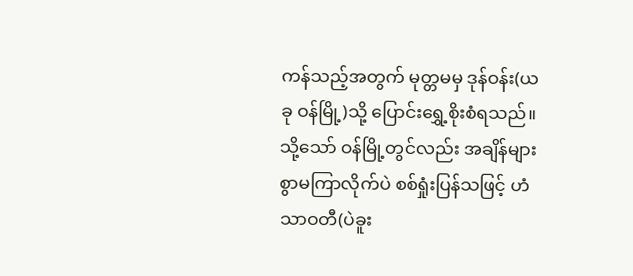ကန်သည့်အတွက် မုတ္တမမှ ဒုန်ဝန်း(ယခု ဝန်မြို့)သို့ ပြောင်းရွှေ့စိုးစံရသည်။ သို့သော် ဝန်မြို့တွင်လည်း အချိန်များစွာမကြာလိုက်ပဲ စစ်ရှုံးပြန်သဖြင့် ဟံသာဝတီ(ပဲခူး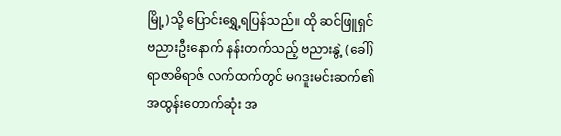မြို့)သို့ ပြောင်းရွှေ့ရပြန်သည်။ ထို ဆင်ဖြူရှင် ဗညားဦးနောက် နန်းတက်သည့် ဗညားနွဲ့ (ခေါ်) ရာဇာဓိရာဇ် လက်ထက်တွင် မဂဒူးမင်းဆက်၏ အထွန်းတောက်ဆုံး အ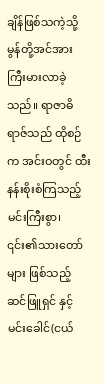ချိန်ဖြစ်သကဲ့သို့ မွန်တို့အင်အား ကြီးမားလာခဲ့သည်။ ရာဇာဓိရာဇ်သည် ထိုစဉ်က အင်းဝတွင် ထီးနန်းစိုးစံကြသည့် မင်းကြီးစွာ၊ ၎င်း၏သားတော်များ ဖြစ်သည့် ဆင်ဖြူရှင် နှင့် မင်းခေါင်(ငယ်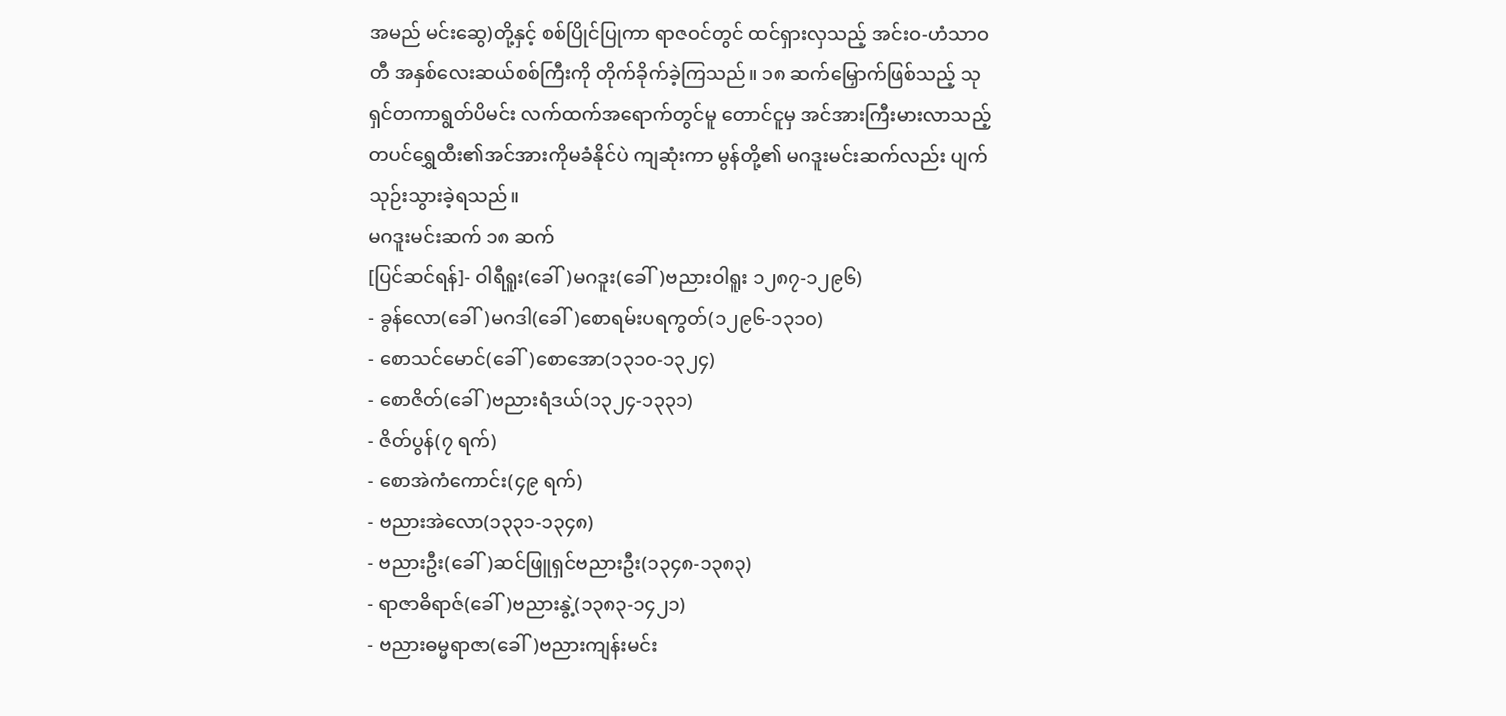အမည် မင်းဆွေ)တို့နှင့် စစ်ပြိုင်ပြုကာ ရာဇဝင်တွင် ထင်ရှားလှသည့် အင်းဝ-ဟံသာဝတီ အနှစ်လေးဆယ်စစ်ကြီးကို တိုက်ခိုက်ခဲ့ကြသည်။ ၁၈ ဆက်မြှောက်ဖြစ်သည့် သုရှင်တကာရွတ်ပိမင်း လက်ထက်အရောက်တွင်မူ တောင်ငူမှ အင်အားကြီးမားလာသည့် တပင်ရွှေထီး၏အင်အားကိုမခံနိုင်ပဲ ကျဆုံးကာ မွန်တို့၏ မဂဒူးမင်းဆက်လည်း ပျက်သုဉ်းသွားခဲ့ရသည်။
မဂဒူးမင်းဆက် ၁၈ ဆက်
[ပြင်ဆင်ရန်]- ဝါရီရူး(ခေါ်)မဂဒူး(ခေါ်)ဗညားဝါရူး ၁၂၈၇-၁၂၉၆)
- ခွန်လော(ခေါ်)မဂဒါ(ခေါ်)စောရမ်းပရကွတ်(၁၂၉၆-၁၃၁၀)
- စောသင်မောင်(ခေါ်)စောအော(၁၃၁၀-၁၃၂၄)
- စောဇိတ်(ခေါ်)ဗညားရံဒယ်(၁၃၂၄-၁၃၃၁)
- ဇိတ်ပွန်(၇ ရက်)
- စောအဲကံကောင်း(၄၉ ရက်)
- ဗညားအဲလော(၁၃၃၁-၁၃၄၈)
- ဗညားဦး(ခေါ်)ဆင်ဖြူရှင်ဗညားဦး(၁၃၄၈-၁၃၈၃)
- ရာဇာဓိရာဇ်(ခေါ်)ဗညားနွဲ့(၁၃၈၃-၁၄၂၁)
- ဗညားဓမ္မရာဇာ(ခေါ်)ဗညားကျန်းမင်း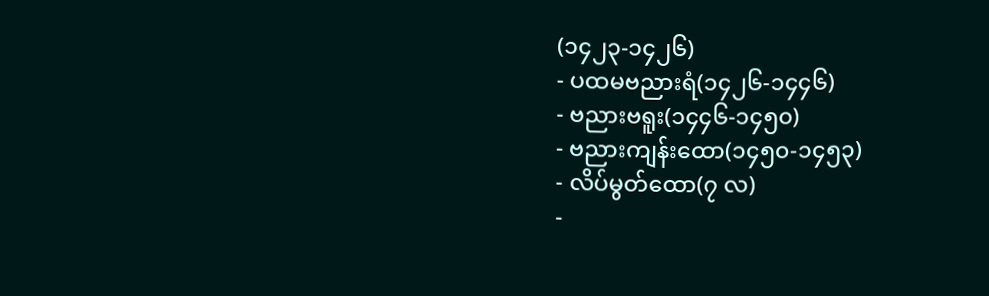(၁၄၂၃-၁၄၂၆)
- ပထမဗညားရံ(၁၄၂၆-၁၄၄၆)
- ဗညားဗရူး(၁၄၄၆-၁၄၅၀)
- ဗညားကျန်းထော(၁၄၅၀-၁၄၅၃)
- လိပ်မွတ်ထော(၇ လ)
-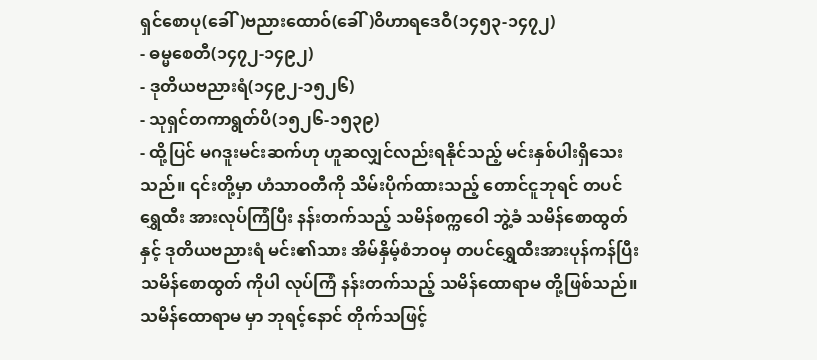ရှင်စောပု(ခေါ်)ဗညားထောဝ်(ခေါ်)ဝိဟာရဒေဝီ(၁၄၅၃-၁၄၇၂)
- ဓမ္မစေတီ(၁၄၇၂-၁၄၉၂)
- ဒုတိယဗညားရံ(၁၄၉၂-၁၅၂၆)
- သုရှင်တကာရွတ်ပိ(၁၅၂၆-၁၅၃၉)
- ထို့ပြင် မဂဒူးမင်းဆက်ဟု ဟူဆလျှင်လည်းရနိုင်သည့် မင်းနှစ်ပါးရှိသေးသည်။ ၎င်းတို့မှာ ဟံသာဝတီကို သိမ်းပိုက်ထားသည့် တောင်ငူဘုရင် တပင်ရွှေထီး အားလုပ်ကြံပြီး နန်းတက်သည့် သမိန်စက္ကဝေါ ဘွဲ့ခံ သမိန်စောထွတ် နှင့် ဒုတိယဗညားရံ မင်း၏သား အိမ်နှိမ့်စံဘဝမှ တပင်ရွှေထီးအားပုန်ကန်ပြီး သမိန်စောထွတ် ကိုပါ လုပ်ကြံ နန်းတက်သည့် သမိန်ထောရာမ တို့ဖြစ်သည်။ သမိန်ထောရာမ မှာ ဘုရင့်နောင် တိုက်သဖြင့်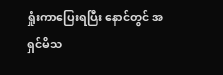ရှုံးကာပြေးရပြီး နောင်တွင် အရှင်မိသ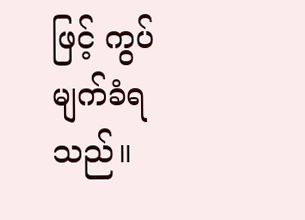ဖြင့် ကွပ်မျက်ခံရသည်။